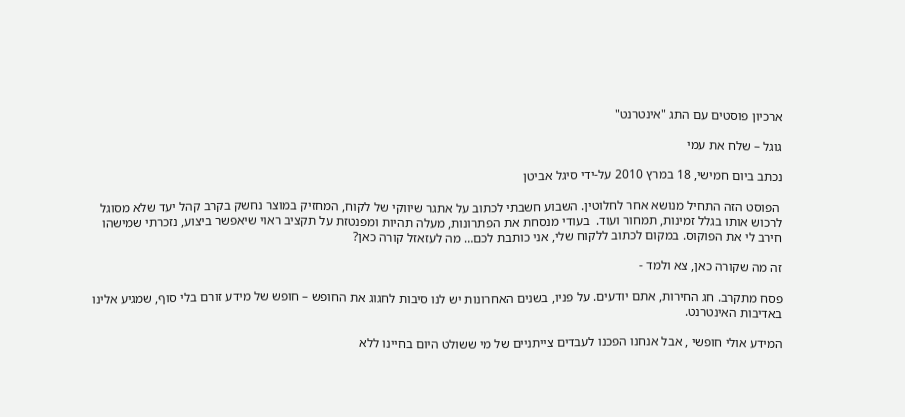ארכיון פוסטים עם התג "אינטרנט"

גוגל – שלח את עמי

נכתב ביום חמישי, 18 במרץ 2010 על-ידי סיגל אביטן

 הפוסט הזה התחיל מנושא אחר לחלוטין. השבוע חשבתי לכתוב על אתגר שיווקי של לקוח, המחזיק במוצר נחשק בקרב קהל יעד שלא מסוגל לרכוש אותו בגלל זמינות, תמחור ועוד.  בעודי מנסחת את הפתרונות, מעלה תהיות ומפנטזת על תקציב ראוי שיאפשר ביצוע, נזכרתי שמישהו חירב לי את הפוקוס. במקום לכתוב ללקוח שלי, אני כותבת לכם… מה לעזאזל קורה כאן?

זה מה שקורה כאן, צא ולמד -

פסח מתקרב. חג החירות, אתם יודעים. על פניו, בשנים האחרונות יש לנו סיבות לחגוג את החופש – חופש של מידע זורם בלי סוף, שמגיע אלינו באדיבות האינטרנט.

המידע אולי חופשי , אבל אנחנו הפכנו לעבדים צייתניים של מי ששולט היום בחיינו ללא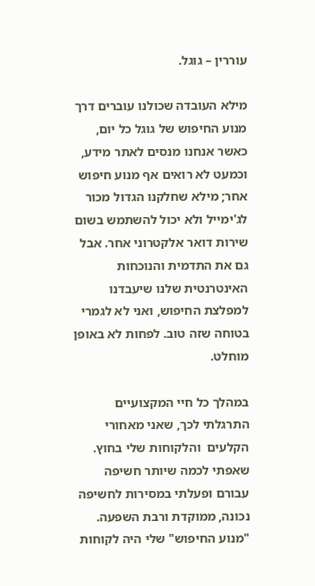עוררין – גוגל.

מילא העובדה שכולנו עוברים דרך מנוע החיפוש של גוגל כל יום, כאשר אנחנו מנסים לאתר מידע, וכמעט לא רואים אף מנוע חיפוש אחר; מילא שחלקנו הגדול מכור לג'ימייל ולא יכול להשתמש בשום שירות דואר אלקטרוני אחר. אבל גם את התדמית והנוכחות האינטרנטית שלנו שיעבדנו למפלצת החיפוש, ואני לא לגמרי בטוחה שזה טוב. לפחות לא באופן מוחלט.

במהלך כל חיי המקצועיים התרגלתי לכך, שאני מאחורי הקלעים  והלקוחות שלי בחוץ. שאפתי לכמה שיותר חשיפה עבורם ופעלתי במסירות לחשיפה נכונה, ממוקדת ורבת השפעה. "מנוע החיפוש" שלי היה לקוחות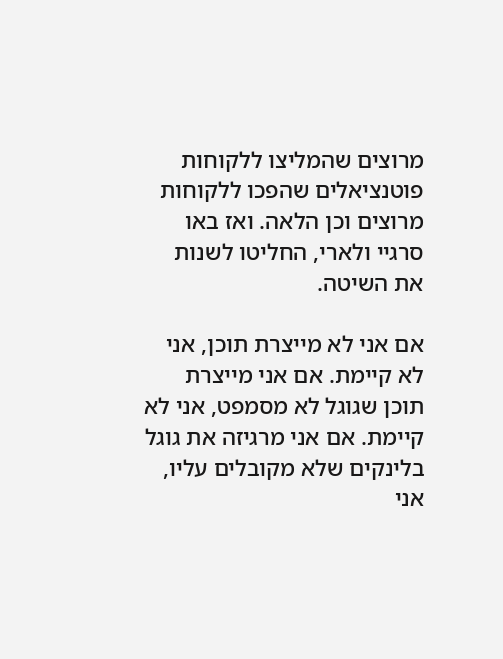מרוצים שהמליצו ללקוחות פוטנציאלים שהפכו ללקוחות מרוצים וכן הלאה. ואז באו סרגיי ולארי, החליטו לשנות את השיטה.

אם אני לא מייצרת תוכן, אני לא קיימת. אם אני מייצרת תוכן שגוגל לא מסמפט, אני לא קיימת. אם אני מרגיזה את גוגל בלינקים שלא מקובלים עליו, אני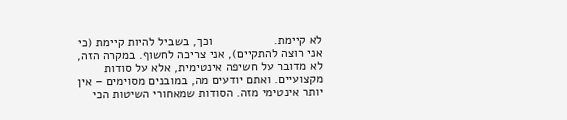לא קיימת.                  וכך, בשביל להיות קיימת (כי אני רוצה להתקיים), אני צריכה לחשוף. במקרה הזה, לא מדובר על חשיפה אינטימית, אלא על סודות מקצועיים. ואתם יודעים מה, במובנים מסוימים – אין יותר אינטימי מזה. הסודות שמאחורי השיטות הכי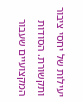יעילות של יחסי ציבור ותקשורת. הסודות המקצועיים שעבור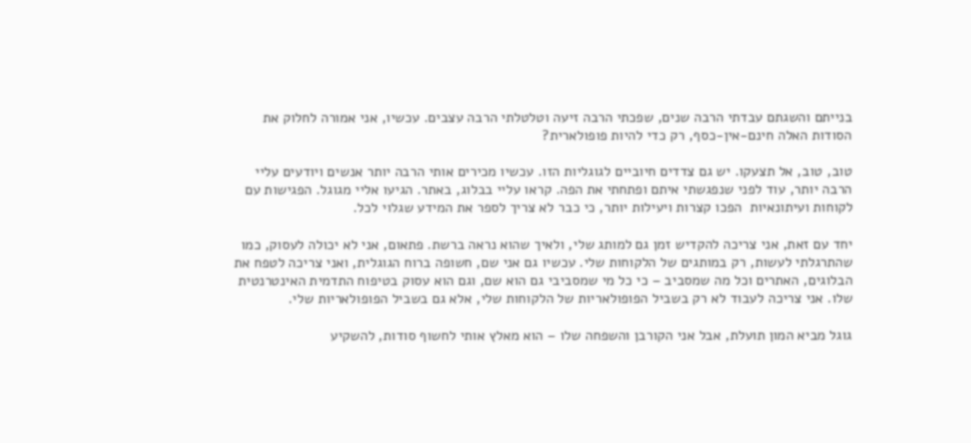בנייתם והשגתם עבדתי הרבה שנים, שפכתי הרבה זיעה וטלטלתי הרבה עצבים. עכשיו, אני אמורה לחלוק את הסודות האלה חינם-אין-כסף, רק כדי להיות פופולארית?

טוב, טוב, אל תצעקו. יש גם צדדים חיוביים לגוגליות הזו. עכשיו מכירים אותי הרבה יותר אנשים ויודעים עליי הרבה יותר, עוד לפני שנפגשתי איתם ופתחתי את הפה. קראו עליי בבלוג, באתר. הגיעו אליי מגוגל. הפגישות עם לקוחות ועיתונאיות  הפכו קצרות ויעילות יותר, כי כבר לא צריך לספר את המידע שגלוי לכל.

יחד עם זאת, אני צריכה להקדיש זמן גם למותג שלי, ולאיך שהוא נראה ברשת. פתאום, אני לא יכולה לעסוק, כמו שהתרגלתי לעשות, רק במותגים של הלקוחות שלי. עכשיו גם אני שם, חשופה ברוח הגוגלית, ואני צריכה לטפח את הבלוגים, האתרים וכל מה שמסביב – כי כל מי שמסביבי גם הוא שם, וגם הוא עסוק בטיפוח התדמית האינטרנטית שלו. אני צריכה לעבוד לא רק בשביל הפופולאריות של הלקוחות שלי, אלא גם בשביל הפופולאריות שלי.

גוגל מביא המון תועלת, אבל אני הקורבן והשפחה שלו – הוא מאלץ אותי לחשוף סודות, להשקיע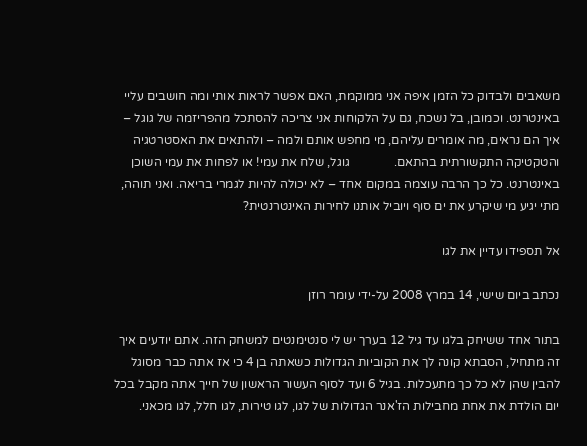משאבים ולבדוק כל הזמן איפה אני ממוקמת, האם אפשר לראות אותי ומה חושבים עליי באינטרנט. וכמובן, בל נשכח, גם על הלקוחות אני צריכה להסתכל מהפריזמה של גוגל – איך הם נראים, מה אומרים עליהם, מי מחפש אותם ולמה – ולהתאים את האסטרטגיה והטקטיקה התקשורתית בהתאם.              גוגל, שלח את עמי! או לפחות את עמי השוכן באינטרנט. כל כך הרבה עוצמה במקום אחד – לא יכולה להיות לגמרי בריאה. ואני תוהה, מתי יגיע מי שיקרע את ים סוף ויוביל אותנו לחירות האינטרנטית?

אל תספידו עדיין את לגו

נכתב ביום שישי, 14 במרץ 2008 על-ידי עומר רוזן

בתור אחד ששיחק בלגו עד גיל 12 בערך יש לי סנטימנטים למשחק הזה. אתם יודעים איך זה מתחיל, הסבתא קונה לך את הקוביות הגדולות כשאתה בן 4 כי אז אתה כבר מסוגל להבין שהן לא כל כך מתעכלות. בגיל 6 ועד לסוף העשור הראשון של חייך אתה מקבל בכל יום הולדת את אחת מחבילות הז'אנר הגדולות של לגו, לגו טירות, לגו חלל, לגו מכאני.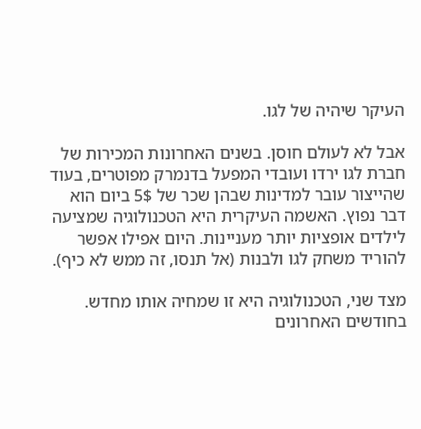העיקר שיהיה של לגו.

אבל לא לעולם חוסן. בשנים האחרונות המכירות של חברת לגו ירדו ועובדי המפעל בדנמרק מפוטרים, בעוד שהייצור עובר למדינות שבהן שכר של 5$ ביום הוא דבר נפוץ. האשמה העיקרית היא הטכנולוגיה שמציעה לילדים אופציות יותר מעניינות. היום אפילו אפשר להוריד משחק לגו ולבנות (אל תנסו, זה ממש לא כיף).

מצד שני, הטכנולוגיה היא זו שמחיה אותו מחדש. בחודשים האחרונים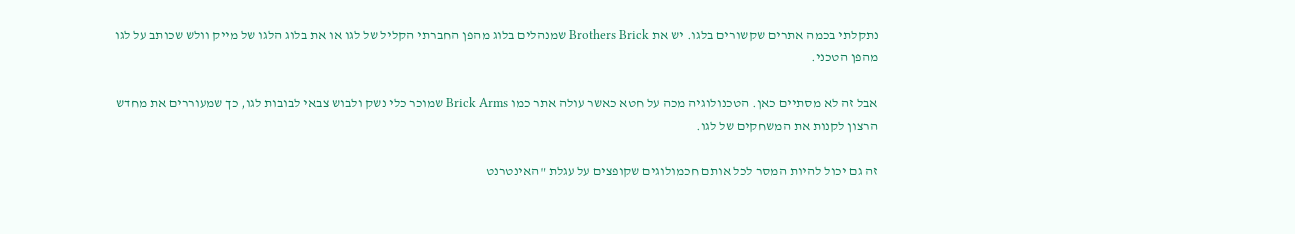נתקלתי בכמה אתרים שקשורים בלגו. יש את Brothers Brick שמנהלים בלוג מהפן החברתי הקליל של לגו או את בלוג הלגו של מייק וולש שכותב על לגו מהפן הטכני.

אבל זה לא מסתיים כאן. הטכנולוגיה מכה על חטא כאשר עולה אתר כמו Brick Arms שמוכר כלי נשק ולבוש צבאי לבובות לגו, כך שמעוררים את מחדש הרצון לקנות את המשחקים של לגו.

זה גם יכול להיות המסר לכל אותם חכמולוגים שקופצים על עגלת "האינטרנט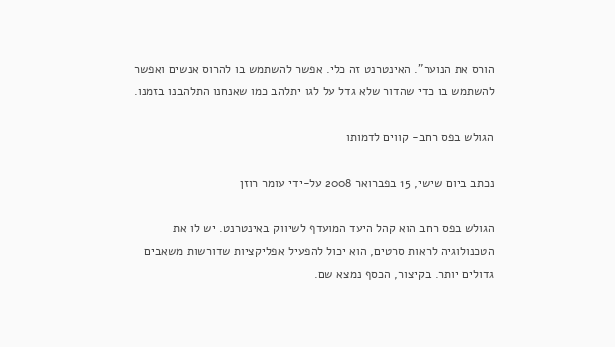הורס את הנוער". האינטרנט זה כלי. אפשר להשתמש בו להרוס אנשים ואפשר להשתמש בו כדי שהדור שלא גדל על לגו יתלהב כמו שאנחנו התלהבנו בזמנו.

הגולש בפס רחב- קווים לדמותו

נכתב ביום שישי, 15 בפברואר 2008 על-ידי עומר רוזן

הגולש בפס רחב הוא קהל היעד המועדף לשיווק באינטרנט. יש לו את הטכנולוגיה לראות סרטים, הוא יכול להפעיל אפליקציות שדורשות משאבים גדולים יותר. בקיצור, הכסף נמצא שם.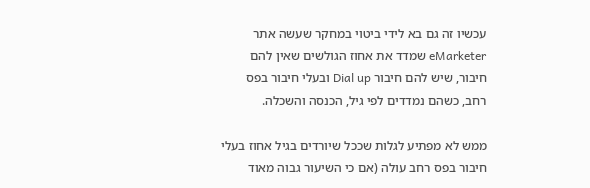עכשיו זה גם בא לידי ביטוי במחקר שעשה אתר eMarketer שמדד את אחוז הגולשים שאין להם חיבור, שיש להם חיבור Dial up ובעלי חיבור בפס רחב, כשהם נמדדים לפי גיל, הכנסה והשכלה.

ממש לא מפתיע לגלות שככל שיורדים בגיל אחוז בעלי חיבור בפס רחב עולה (אם כי השיעור גבוה מאוד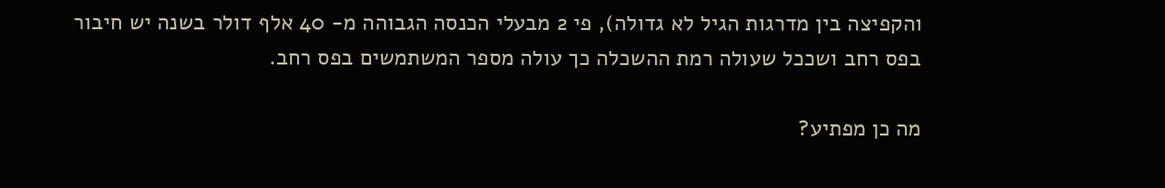והקפיצה בין מדרגות הגיל לא גדולה), פי 2 מבעלי הכנסה הגבוהה מ- 40 אלף דולר בשנה יש חיבור בפס רחב ושככל שעולה רמת ההשכלה כך עולה מספר המשתמשים בפס רחב.

מה כן מפתיע?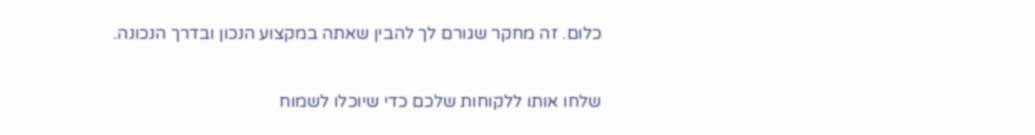כלום. זה מחקר שגורם לך להבין שאתה במקצוע הנכון ובדרך הנכונה.

שלחו אותו ללקוחות שלכם כדי שיוכלו לשמוח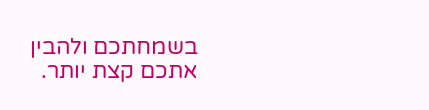בשמחתכם ולהבין אתכם קצת יותר.